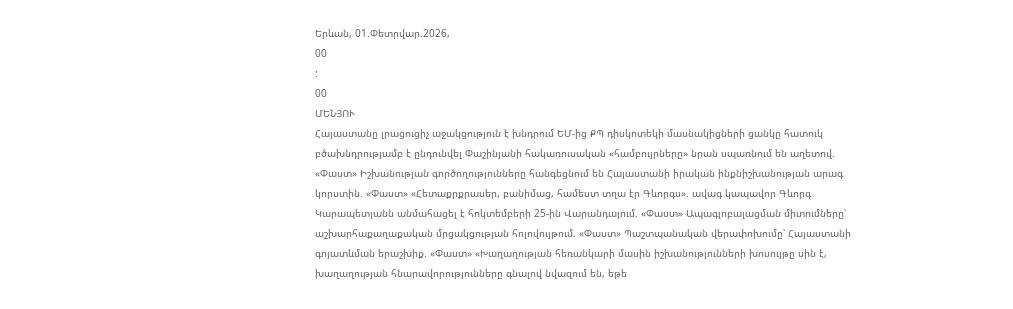Երևան, 01.Փետրվար.2026,
00
:
00
ՄԵՆՅՈՒ
Հայաստանը լրացուցիչ աջակցություն է խնդրում ԵՄ-ից ՔՊ դիսկոտեկի մասնակիցների ցանկը հատուկ բծախնդրությամբ է ընդունվել Փաշինյանի հակառուսական «համբույրները» նրան սպառնում են աղետով. «Փաստ» Իշխանության գործողությունները հանգեցնում են Հայաստանի իրական ինքնիշխանության արագ կորստին. «Փաստ» «Հետաքրքրասեր, բանիմաց, համեստ տղա էր Գևորգս». ավագ կապավոր Գևորգ Կարապետյանն անմահացել է հոկտեմբերի 25-ին Վարանդայում. «Փաստ» Ապագլոբալացման միտումները՝ աշխարհաքաղաքական մրցակցության հոլովույթում. «Փաստ» Պաշտպանական վերափոխումը՝ Հայաստանի գոյատևման երաշխիք. «Փաստ» «Խաղաղության հեռանկարի մասին իշխանությունների խոսույթը սին է, խաղաղության հնարավորությունները գնալով նվազում են, եթե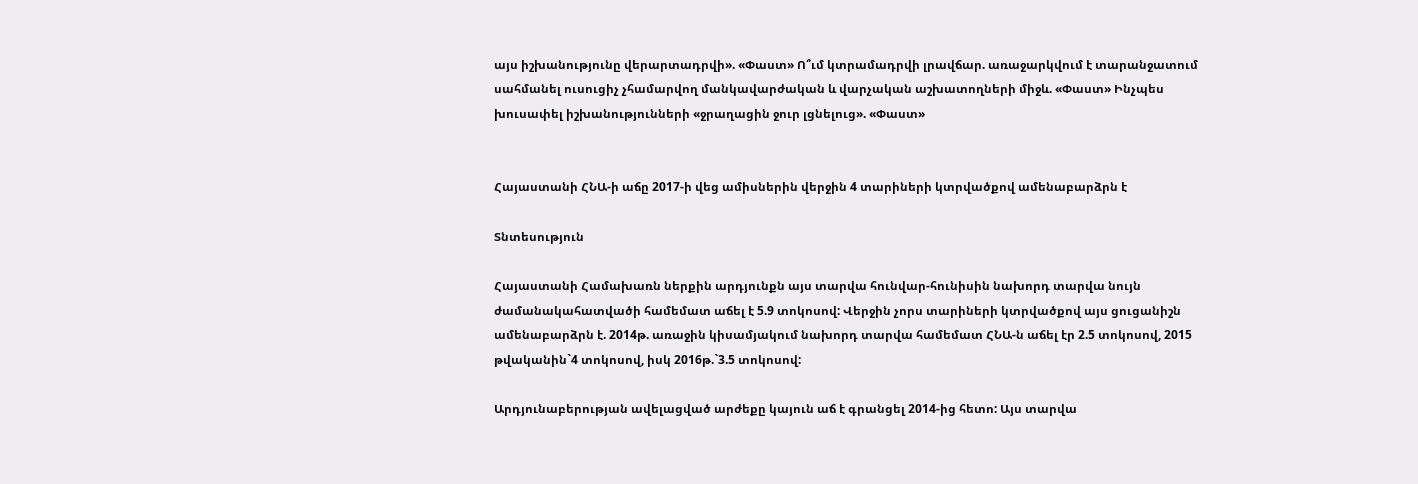այս իշխանությունը վերարտադրվի». «Փաստ» Ո՞ւմ կտրամադրվի լրավճար. առաջարկվում է տարանջատում սահմանել ուսուցիչ չհամարվող մանկավարժական և վարչական աշխատողների միջև. «Փաստ» Ինչպես խուսափել իշխանությունների «ջրաղացին ջուր լցնելուց». «Փաստ»


Հայաստանի ՀՆԱ-ի աճը 2017-ի վեց ամիսներին վերջին 4 տարիների կտրվածքով ամենաբարձրն է

Տնտեսություն

Հայաստանի Համախառն ներքին արդյունքն այս տարվա հունվար-հունիսին նախորդ տարվա նույն ժամանակահատվածի համեմատ աճել է 5.9 տոկոսով: Վերջին չորս տարիների կտրվածքով այս ցուցանիշն ամենաբարձրն է. 2014թ. առաջին կիսամյակում նախորդ տարվա համեմատ ՀՆԱ-ն աճել էր 2.5 տոկոսով, 2015 թվականին`4 տոկոսով, իսկ 2016թ.`3.5 տոկոսով:

Արդյունաբերության ավելացված արժեքը կայուն աճ է գրանցել 2014-ից հետո: Այս տարվա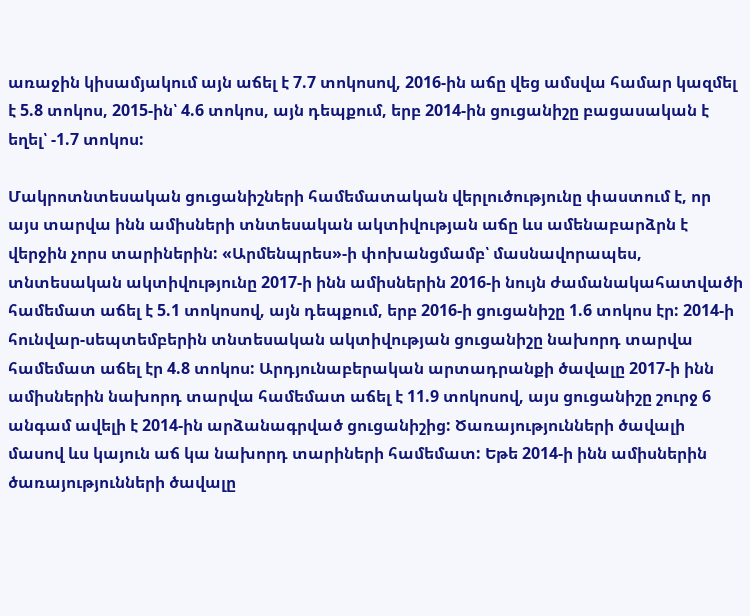առաջին կիսամյակում այն աճել է 7.7 տոկոսով, 2016-ին աճը վեց ամսվա համար կազմել է 5.8 տոկոս, 2015-ին՝ 4.6 տոկոս, այն դեպքում, երբ 2014-ին ցուցանիշը բացասական է եղել՝ -1.7 տոկոս:

Մակրոտնտեսական ցուցանիշների համեմատական վերլուծությունը փաստում է, որ այս տարվա ինն ամիսների տնտեսական ակտիվության աճը ևս ամենաբարձրն է վերջին չորս տարիներին: «Արմենպրես»-ի փոխանցմամբ՝ մասնավորապես, տնտեսական ակտիվությունը 2017-ի ինն ամիսներին 2016-ի նույն ժամանակահատվածի համեմատ աճել է 5.1 տոկոսով, այն դեպքում, երբ 2016-ի ցուցանիշը 1.6 տոկոս էր: 2014-ի հունվար-սեպտեմբերին տնտեսական ակտիվության ցուցանիշը նախորդ տարվա համեմատ աճել էր 4.8 տոկոս: Արդյունաբերական արտադրանքի ծավալը 2017-ի ինն ամիսներին նախորդ տարվա համեմատ աճել է 11.9 տոկոսով, այս ցուցանիշը շուրջ 6 անգամ ավելի է 2014-ին արձանագրված ցուցանիշից: Ծառայությունների ծավալի մասով ևս կայուն աճ կա նախորդ տարիների համեմատ: Եթե 2014-ի ինն ամիսներին ծառայությունների ծավալը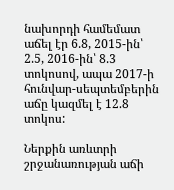նախորդի համեմատ աճել էր 6.8, 2015-ին՝ 2.5, 2016-ին՝ 8.3 տոկոսով, ապա 2017-ի հունվար-սեպտեմբերին աճը կազմել է 12.8 տոկոս:

Ներքին առևտրի շրջանառության աճի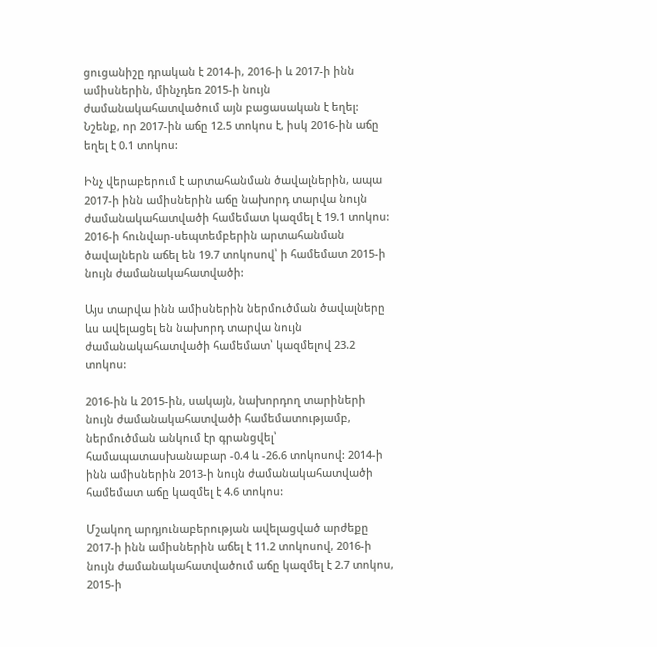ցուցանիշը դրական է 2014-ի, 2016-ի և 2017-ի ինն ամիսներին, մինչդեռ 2015-ի նույն ժամանակահատվածում այն բացասական է եղել: Նշենք, որ 2017-ին աճը 12.5 տոկոս է, իսկ 2016-ին աճը եղել է 0.1 տոկոս:

Ինչ վերաբերում է արտահանման ծավալներին, ապա 2017-ի ինն ամիսներին աճը նախորդ տարվա նույն ժամանակահատվածի համեմատ կազմել է 19.1 տոկոս: 2016-ի հունվար-սեպտեմբերին արտահանման ծավալներն աճել են 19.7 տոկոսով՝ ի համեմատ 2015-ի նույն ժամանակահատվածի:

Այս տարվա ինն ամիսներին ներմուծման ծավալները ևս ավելացել են նախորդ տարվա նույն ժամանակահատվածի համեմատ՝ կազմելով 23.2 տոկոս:

2016-ին և 2015-ին, սակայն, նախորդող տարիների նույն ժամանակահատվածի համեմատությամբ, ներմուծման անկում էր գրանցվել՝ համապատասխանաբար -0.4 և -26.6 տոկոսով: 2014-ի ինն ամիսներին 2013-ի նույն ժամանակահատվածի համեմատ աճը կազմել է 4.6 տոկոս:

Մշակող արդյունաբերության ավելացված արժեքը 2017-ի ինն ամիսներին աճել է 11.2 տոկոսով, 2016-ի նույն ժամանակահատվածում աճը կազմել է 2.7 տոկոս, 2015-ի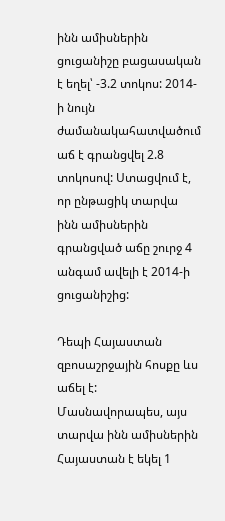ինն ամիսներին ցուցանիշը բացասական է եղել՝ -3.2 տոկոս: 2014-ի նույն ժամանակահատվածում աճ է գրանցվել 2.8 տոկոսով: Ստացվում է, որ ընթացիկ տարվա ինն ամիսներին գրանցված աճը շուրջ 4 անգամ ավելի է 2014-ի ցուցանիշից:

Դեպի Հայաստան զբոսաշրջային հոսքը ևս աճել է: Մասնավորապես, այս տարվա ինն ամիսներին Հայաստան է եկել 1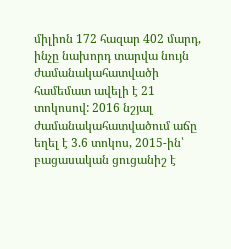միլիոն 172 հազար 402 մարդ, ինչը նախորդ տարվա նույն ժամանակահատվածի համեմատ ավելի է 21 տոկոսով: 2016 նշյալ ժամանակահատվածում աճը եղել է 3.6 տոկոս, 2015-ին՝ բացասական ցուցանիշ է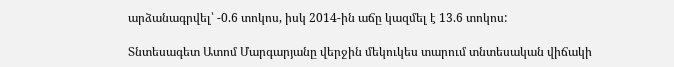արձանագրվել՝ -0.6 տոկոս, իսկ 2014-ին աճը կազմել է 13.6 տոկոս:

Տնտեսագետ Ատոմ Մարգարյանը վերջին մեկուկես տարում տնտեսական վիճակի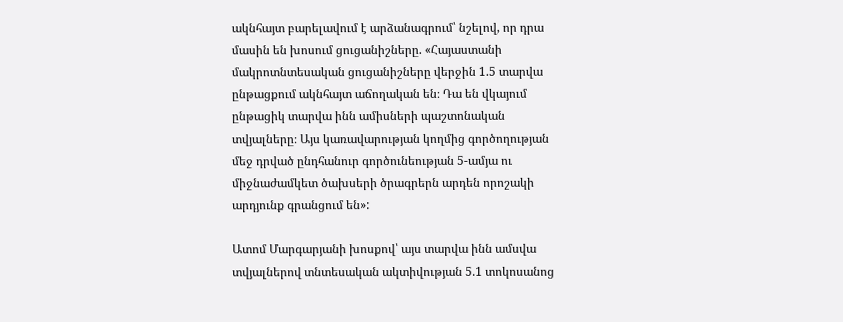ակնհայտ բարելավում է արձանագրում՝ նշելով, որ դրա մասին են խոսում ցուցանիշները. «Հայաստանի մակրոտնտեսական ցուցանիշները վերջին 1.5 տարվա ընթացքում ակնհայտ աճողական են։ Դա են վկայում ընթացիկ տարվա ինն ամիսների պաշտոնական տվյալները։ Այս կառավարության կողմից գործողության մեջ դրված ընդհանուր գործունեության 5-ամյա ու միջնաժամկետ ծախսերի ծրագրերն արդեն որոշակի արդյունք գրանցում են»:

Ատոմ Մարգարյանի խոսքով՝ այս տարվա ինն ամսվա տվյալներով տնտեսական ակտիվության 5.1 տոկոսանոց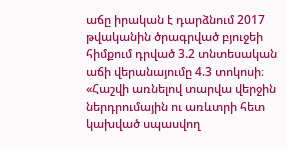աճը իրական է դարձնում 2017 թվականին ծրագրված բյուջեի հիմքում դրված 3.2 տնտեսական աճի վերանայումը 4.3 տոկոսի։ «Հաշվի առնելով տարվա վերջին ներդրումային ու առևտրի հետ կախված սպասվող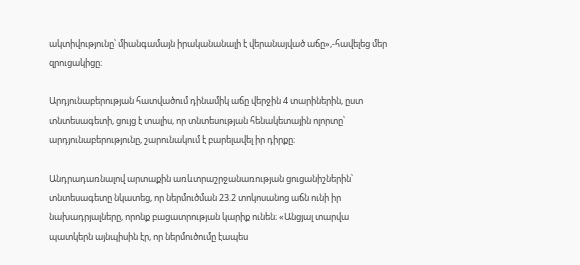ակտիվությունը՝ միանգամայն իրականանալի է վերանայված աճը»,-հավելեց մեր զրուցակիցը։

Արդյունաբերության հատվածում դինամիկ աճը վերջին 4 տարիներին, ըստ տնտեսագետի, ցույց է տալիս, որ տնտեսության հենակետային ոլորտը՝ արդյունաբերությունը, շարունակում է բարելավել իր դիրքը։

Անդրադառնալով արտաքին առևտրաշրջանառության ցուցանիշներին՝ տնտեսագետը նկատեց, որ ներմուծման 23.2 տոկոսանոց աճն ունի իր նախադրյալները, որոնք բացատրության կարիք ունեն։ «Անցյալ տարվա պատկերն այնպիսին էր, որ ներմուծումը էապես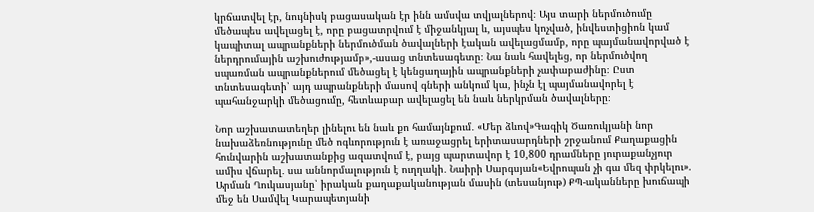կրճատվել էր, նույնիսկ բացասական էր ինն ամսվա տվյալներով։ Այս տարի ներմուծումը մեծապես ավելացել է, որը բացատրվում է միջանկյալ և, այսպես կոչված, ինվեստիցիոն կամ կապիտալ ապրանքների ներմուծման ծավալների էական ավելացմամբ, որը պայմանավորված է ներդրումային աշխուժությամբ»,-ասաց տնտեսագետը։ Նա նաև հավելեց, որ ներմուծվող սպառման ապրանքներում մեծացել է կենցաղային ապրանքների չափաբաժինը։ Ըստ տնտեսագետի՝ այդ ապրանքների մասով գների անկում կա, ինչն էլ պայմանավորել է պահանջարկի մեծացումը, հետևաբար ավելացել են նաև ներկրման ծավալները։

Նոր աշխատատեղեր լինելու են նաև քո համայնքում․ «Մեր ձևով»Գագիկ Ծառուկյանի նոր նախաձեռնությունը մեծ ոգևորություն է առաջացրել երիտասարդների շրջանում Քաղաքացին հունվարին աշխատանքից ազատվում է, բայց պարտավոր է 10,800 դրամները յուրաքանչյուր ամիս վճարել․ սա աննորմալություն է ուղղակի․ Նաիրի Սարգսյան«Եվրոպան չի գա մեզ փրկելու». Արման Ղուկասյանը՝ իրական քաղաքականության մասին (տեսանյութ) ՔՊ-ականները խուճապի մեջ են Սամվել Կարապետյանի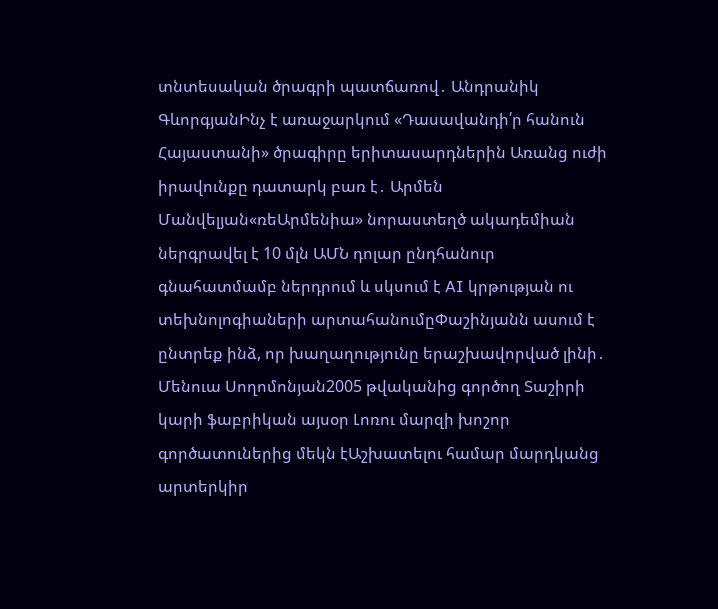տնտեսական ծրագրի պատճառով․ Անդրանիկ ԳևորգյանԻնչ է առաջարկում «Դասավանդի՛ր հանուն Հայաստանի» ծրագիրը երիտասարդներին Առանց ուժի իրավունքը դատարկ բառ է․ Արմեն Մանվելյան«ռեԱրմենիա» նորաստեղծ ակադեմիան ներգրավել է 10 մլն ԱՄՆ դոլար ընդհանուր գնահատմամբ ներդրում և սկսում է AI կրթության ու տեխնոլոգիաների արտահանումըՓաշինյանն ասում է ընտրեք ինձ, որ խաղաղությունը երաշխավորված լինի․ Մենուա Սողոմոնյան2005 թվականից գործող Տաշիրի կարի ֆաբրիկան այսօր Լոռու մարզի խոշոր գործատուներից մեկն էԱշխատելու համար մարդկանց արտերկիր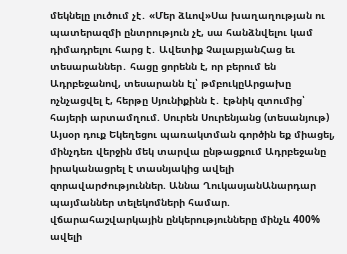մեկնելը լուծում չէ․ «Մեր ձևով»Սա խաղաղության ու պատերազմի ընտրություն չէ, սա հանձնվելու կամ դիմադրելու հարց է․ Ավետիք ՉալաբյանՀաց եւ տեսարաններ․ հացը ցորենն է, որ բերում են Ադրբեջանով, տեսարանն էլ՝ թմբուկըԱրցախը ոչնչացվել է, հերթը Սյունիքինն է․ էթնիկ զտումից՝ հայերի արտամղում. Սուրեն Սուրենյանց (տեսանյութ) Այսօր դուք Եկեղեցու պառակտման գործին եք միացել, մինչդեռ վերջին մեկ տարվա ընթացքում Ադրբեջանը իրականացրել է տասնյակից ավելի զորավարժություններ. Աննա ՂուկասյանԱնարդար պայմաններ տելեկոմների համար. վճարահաշվարկային ընկերությունները մինչև 400% ավելի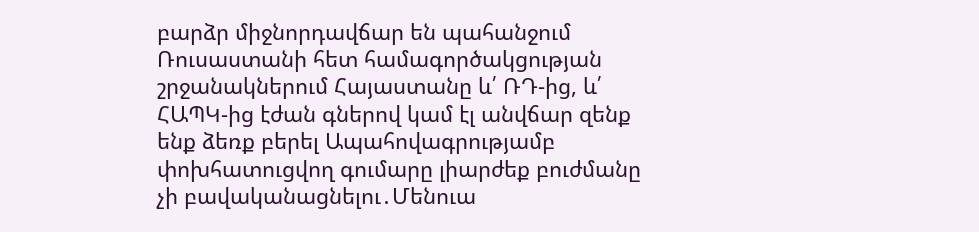բարձր միջնորդավճար են պահանջում Ռուսաստանի հետ համագործակցության շրջանակներում Հայաստանը և՛ ՌԴ-ից, և՛ ՀԱՊԿ-ից էժան գներով կամ էլ անվճար զենք ենք ձեռք բերել Ապահովագրությամբ փոխհատուցվող գումարը լիարժեք բուժմանը չի բավականացնելու․Մենուա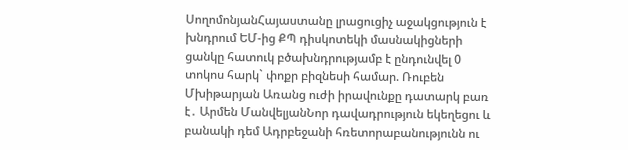ՍողոմոնյանՀայաստանը լրացուցիչ աջակցություն է խնդրում ԵՄ-ից ՔՊ դիսկոտեկի մասնակիցների ցանկը հատուկ բծախնդրությամբ է ընդունվել 0 տոկոս հարկ` փոքր բիզնեսի համար. Ռուբեն Մխիթարյան Առանց ուժի իրավունքը դատարկ բառ է․ Արմեն ՄանվելյանՆոր դավադրություն եկեղեցու և բանակի դեմ Ադրբեջանի հռետորաբանությունն ու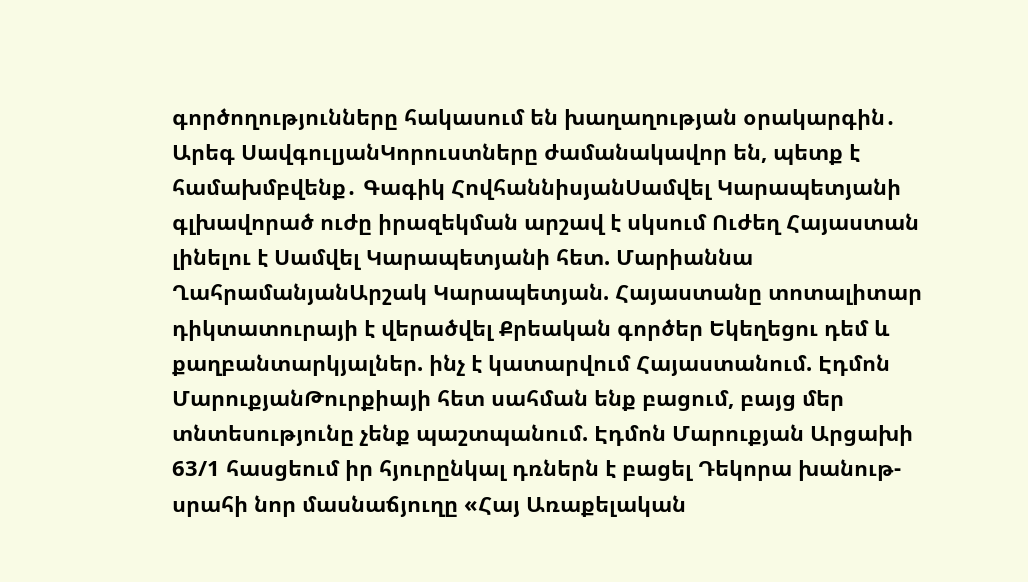գործողությունները հակասում են խաղաղության օրակարգին․ Արեգ ՍավգուլյանԿորուստները ժամանակավոր են, պետք է համախմբվենք․ Գագիկ ՀովհաննիսյանՍամվել Կարապետյանի գլխավորած ուժը իրազեկման արշավ է սկսում Ուժեղ Հայաստան լինելու է Սամվել Կարապետյանի հետ. Մարիաննա ՂահրամանյանԱրշակ Կարապետյան. Հայաստանը տոտալիտար դիկտատուրայի է վերածվել Քրեական գործեր Եկեղեցու դեմ և քաղբանտարկյալներ. ինչ է կատարվում Հայաստանում. Էդմոն ՄարուքյանԹուրքիայի հետ սահման ենք բացում, բայց մեր տնտեսությունը չենք պաշտպանում. Էդմոն Մարուքյան Արցախի 63/1 հասցեում իր հյուրընկալ դռներն է բացել Դեկորա խանութ-սրահի նոր մասնաճյուղը «Հայ Առաքելական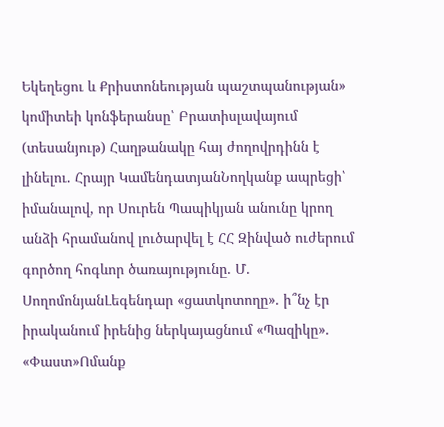Եկեղեցու և Քրիստոնեության պաշտպանության» կոմիտեի կոնֆերանսը՝ Բրատիսլավայում (տեսանյութ) Հաղթանակը հայ ժողովրդինն է լինելու. Հրայր ԿամենդատյանՆողկանք ապրեցի՝ իմանալով, որ Սուրեն Պապիկյան անունը կրող անձի հրամանով լուծարվել է ՀՀ Զինված ուժերում գործող հոգևոր ծառայությունը. Մ. ՍողոմոնյանԼեգենդար «ցատկոտողը». ի՞նչ էր իրականում իրենից ներկայացնում «Պազիկը». «Փաստ»Ոմանք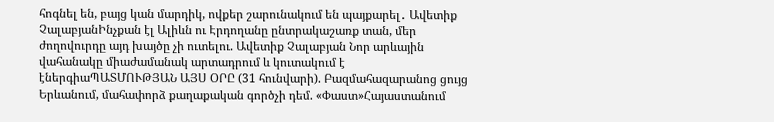հոգնել են, բայց կան մարդիկ, ովքեր շարունակում են պայքարել․ Ավետիք ՉալաբյանԻնչքան էլ Ալիևն ու Էրդողանը ընտրակաշառք տան, մեր ժողովուրդը այդ խայծը չի ուտելու. Ավետիք Չալաբյան Նոր արևային վահանակը միաժամանակ արտադրում և կուտակում է էներգիաՊԱՏՄՈՒԹՅԱՆ ԱՅՍ ՕՐԸ (31 հունվարի). Բազմահազարանոց ցույց Երևանում, մահափորձ քաղաքական գործչի դեմ. «Փաստ»Հայաստանում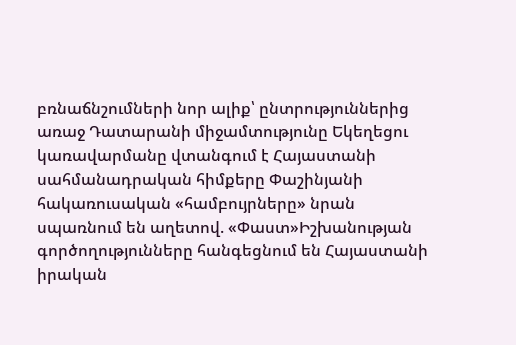բռնաճնշումների նոր ալիք՝ ընտրություններից առաջ Դատարանի միջամտությունը Եկեղեցու կառավարմանը վտանգում է Հայաստանի սահմանադրական հիմքերը Փաշինյանի հակառուսական «համբույրները» նրան սպառնում են աղետով. «Փաստ»Իշխանության գործողությունները հանգեցնում են Հայաստանի իրական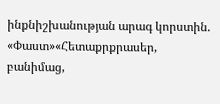ինքնիշխանության արագ կորստին. «Փաստ»«Հետաքրքրասեր, բանիմաց,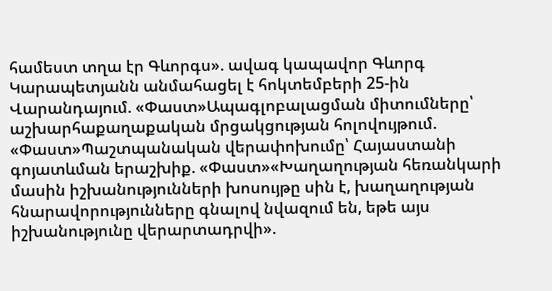համեստ տղա էր Գևորգս». ավագ կապավոր Գևորգ Կարապետյանն անմահացել է հոկտեմբերի 25-ին Վարանդայում. «Փաստ»Ապագլոբալացման միտումները՝ աշխարհաքաղաքական մրցակցության հոլովույթում. «Փաստ»Պաշտպանական վերափոխումը՝ Հայաստանի գոյատևման երաշխիք. «Փաստ»«Խաղաղության հեռանկարի մասին իշխանությունների խոսույթը սին է, խաղաղության հնարավորությունները գնալով նվազում են, եթե այս իշխանությունը վերարտադրվի».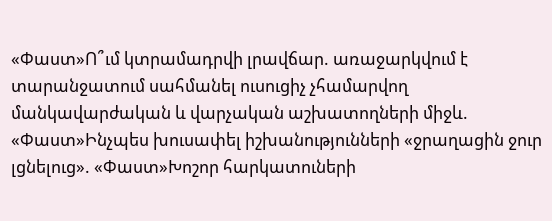«Փաստ»Ո՞ւմ կտրամադրվի լրավճար. առաջարկվում է տարանջատում սահմանել ուսուցիչ չհամարվող մանկավարժական և վարչական աշխատողների միջև. «Փաստ»Ինչպես խուսափել իշխանությունների «ջրաղացին ջուր լցնելուց». «Փաստ»Խոշոր հարկատուների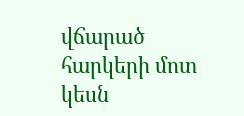վճարած հարկերի մոտ կեսն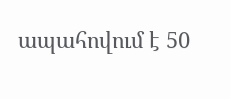ապահովում է 50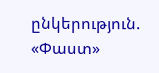ընկերություն. «Փաստ»